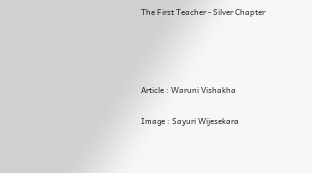The First Teacher - Silver Chapter




Article : Waruni Vishakha

Image : Sayuri Wijesekara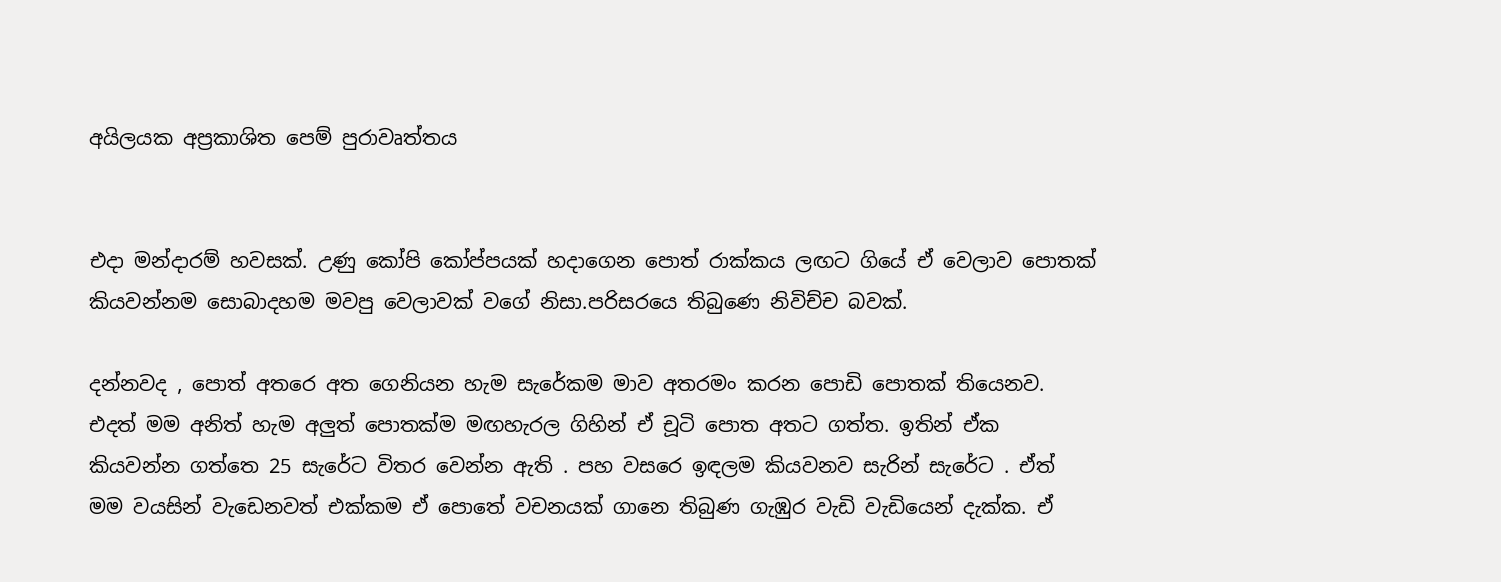අයිලයක අප්‍රකාශිත පෙම් පුරාවෘත්තය


එදා මන්දාරම් හවසක්. උණු කෝපි කෝප්පයක් හදාගෙන පොත් රාක්කය ලඟට ගියේ ඒ වෙලාව පොතක් කියවන්නම සොබාදහම මවපු වෙලාවක් වගේ නිසා.පරිසරයෙ තිබුණෙ නිවිච්ච බවක්.

දන්නවද , පොත් අතරෙ අත ගෙනියන හැම සැරේකම මාව අතරමං කරන පොඩි පොතක් තියෙනව. එදත් මම අනිත් හැම අලුත් පොතක්ම මඟහැරල ගිහින් ඒ චූටි පොත අතට ගත්ත. ඉතින් ඒක කියවන්න ගත්තෙ 25 සැරේට විතර වෙන්න ඇති . පහ වසරෙ ඉඳලම කියවනව සැරින් සැරේට . ඒත් මම වයසින් වැඩෙනවත් එක්කම ඒ පොතේ වචනයක් ගානෙ තිබුණ ගැඹුර වැඩි වැඩියෙන් දැක්ක. ඒ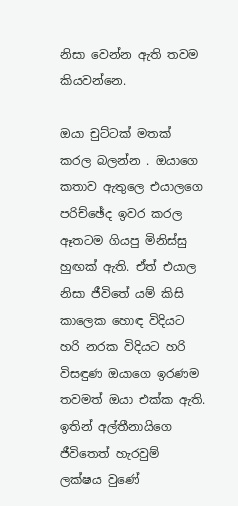නිසා වෙන්න ඇති තවම කියවන්නෙ.

ඔයා චුට්ටක් මතක් කරල බලන්න . ඔයාගෙ කතාව ඇතුලෙ එයාලගෙ පරිච්ඡේද ඉවර කරල ඈතටම ගියපු මිනිස්සු හුඟක් ඇති. ඒත් එයාල නිසා ජීවිතේ යම් කිසි කාලෙක හොඳ විදියට හරි නරක විදියට හරි විසඳුණ ඔයාගෙ ඉරණම තවමත් ඔයා එක්ක ඇති. ඉතින් අල්තීනායිගෙ ජීවිතෙත් හැරවුම් ලක්ෂය වුණේ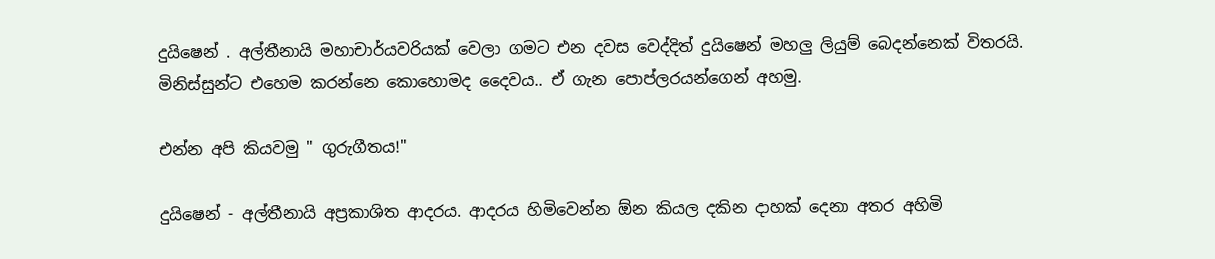දුයිෂෙන් . අල්තීනායි මහාචාර්යවරියක් වෙලා ගමට එන දවස වෙද්දිත් දුයිෂෙන් මහලු ලියුම් බෙදන්නෙක් විතරයි. මිනිස්සුන්ට එහෙම කරන්නෙ කොහොමද දෛවය.. ඒ ගැන පොප්ලරයන්ගෙන් අහමු.

එන්න අපි කියවමු " ගුරුගීතය!"

දුයිෂෙන් - අල්තීනායි අප්‍රකාශිත ආදරය. ආදරය හිමිවෙන්න ඕන කියල දකින දාහක් දෙනා අතර අහිමි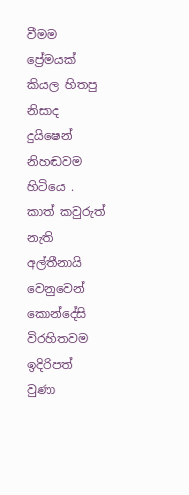වීමම ප්‍රේමයක් කියල හිතපු නිසාද දුයිෂෙන් නිහඬවම හිටියෙ . කාත් කවුරුත් නැති අල්තීනායි වෙනුවෙන් කොන්දේසි විරහිතවම ඉදිරිපත් වුණා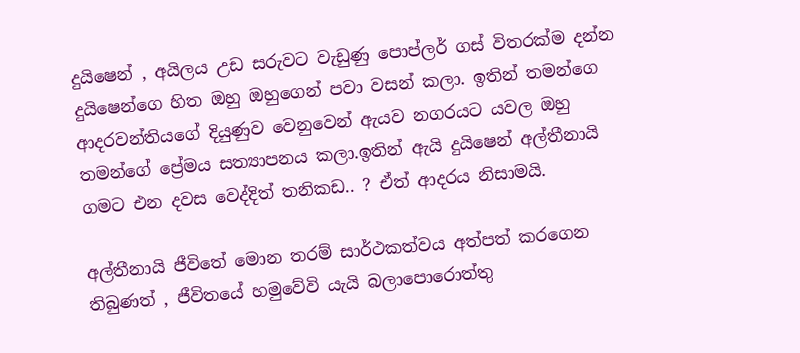දුයිෂෙන් , අයිලය උඩ සරුවට වැඩුණු පොප්ලර් ගස් විතරක්ම දන්න දුයිෂෙන්ගෙ හිත ඔහු ඔහුගෙන් පවා වසන් කලා. ඉතින් තමන්ගෙ ආදරවන්තියගේ දියුණුව වෙනුවෙන් ඇයව නගරයට යවල ඔහු තමන්ගේ ප්‍රේමය සත්‍යාපනය කලා.ඉතින් ඇයි දුයිෂෙන් අල්තීනායි ගමට එන දවස වෙද්දිත් තනිකඩ.. ? ඒත් ආදරය නිසාමයි.

අල්තීනායි ජීවිතේ මොන තරම් සාර්ථකත්වය අත්පත් කරගෙන තිබුණත් , ජීවිතයේ හමුවේවි යැයි බලාපොරොත්තු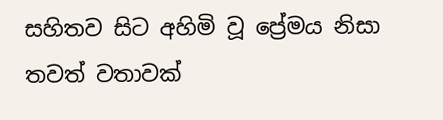සහිතව සිට අහිමි වූ ප්‍රේමය නිසා තවත් වතාවක්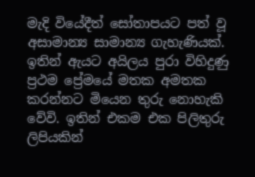මැදි වියේදීත් සෝතාපයට පත් වූ අසාමාන්‍ය සාමාන්‍ය ගැහැණියක්. ඉතින් ඇයට අයිලය පුරා විහිදුණු ප්‍රථම ප්‍රේමයේ මතක අමතක කරන්නට මියෙන තුරු නොහැකි වේවි. ඉතින් එකම එක පිලිතුරු ලිපියකින්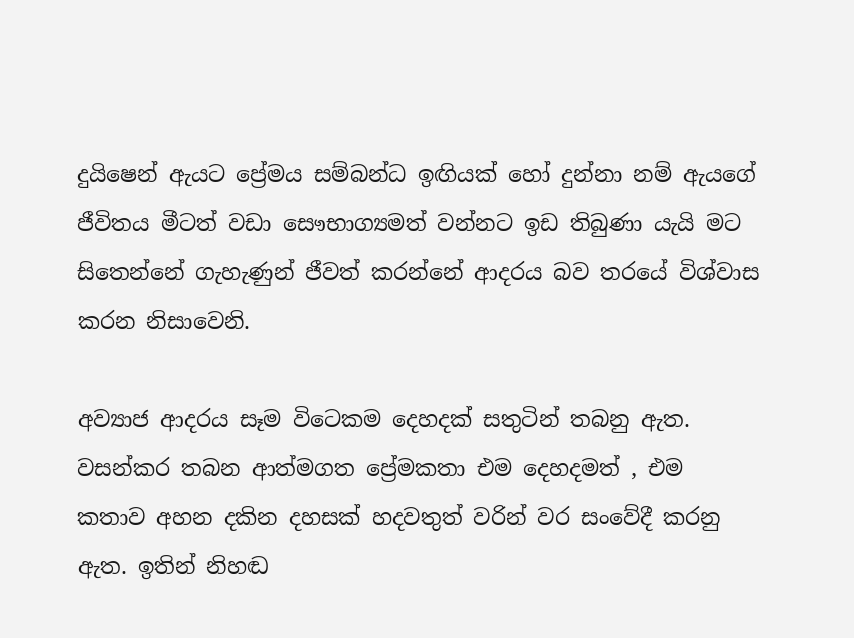දුයිෂෙන් ඇයට ප්‍රේමය සම්බන්ධ ඉඟියක් හෝ දුන්නා නම් ඇයගේ ජීවිතය මීටත් වඩා සෞභාග්‍යමත් වන්නට ඉඩ තිබුණා යැයි මට සිතෙන්නේ ගැහැණුන් ජීවත් කරන්නේ ආදරය බව තරයේ විශ්වාස කරන නිසාවෙනි.

අව්‍යාජ ආදරය සෑම විටෙකම දෙහදක් සතුටින් තබනු ඇත. වසන්කර තබන ආත්මගත ප්‍රේමකතා එම දෙහදමත් , එම කතාව අහන දකින දහසක් හදවතුත් වරින් වර සංවේදී කරනු ඇත. ඉතින් නිහඬ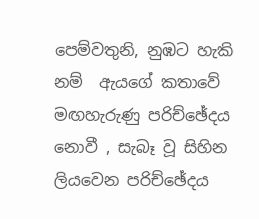පෙම්වතුනි, නුඹට හැකි නම්  ඇයගේ කතාවේ මඟහැරුණු පරිච්ඡේදය නොවී , සැබෑ වූ සිහින ලියවෙන පරිච්ඡේදය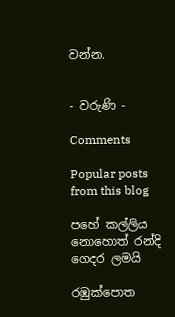වන්න.


- වරුණි -

Comments

Popular posts from this blog

පහේ කල්ලිය නොහොත් රන්දි ගෙදර ලමයි

රඹුක්පොත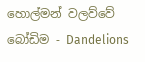හොල්මන් වලව්වේ බෝඩිම - Dandelions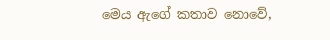මෙය ඇගේ කතාව නොවේ,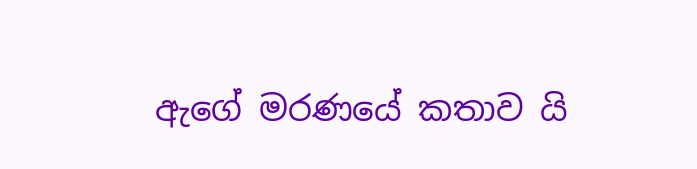ඇගේ මරණයේ කතාව යි